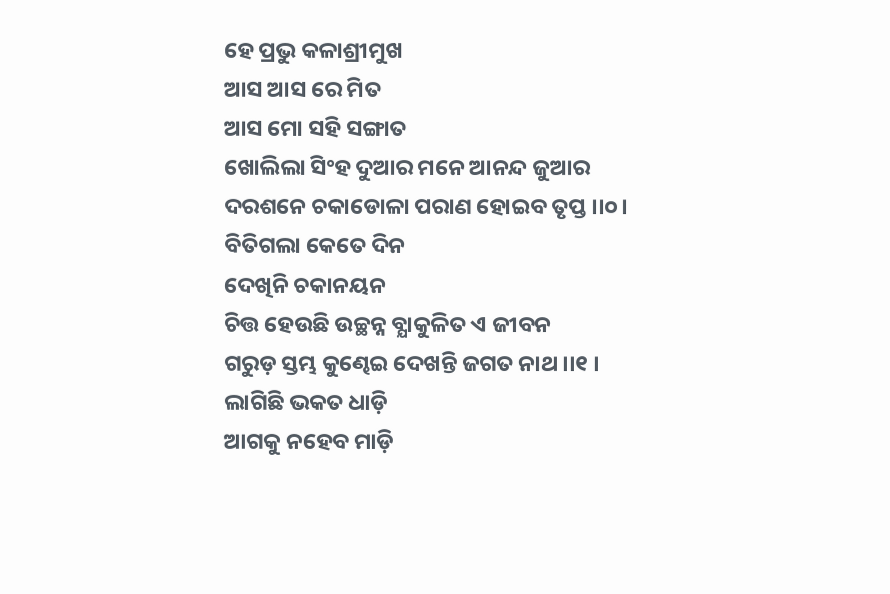ହେ ପ୍ରଭୁ କଳାଶ୍ରୀମୁଖ
ଆସ ଆସ ରେ ମିତ
ଆସ ମୋ ସହି ସଙ୍ଗାତ
ଖୋଲିଲା ସିଂହ ଦୁଆର ମନେ ଆନନ୍ଦ ଜୁଆର
ଦରଶନେ ଚକାଡୋଳା ପରାଣ ହୋଇବ ତୃପ୍ତ ।।୦।
ବିତିଗଲା କେତେ ଦିନ
ଦେଖିନି ଚକାନୟନ
ଚିତ୍ତ ହେଉଛି ଉଚ୍ଛନ୍ନ ବ୍ଯାକୁଳିତ ଏ ଜୀବନ
ଗରୁଡ଼ ସ୍ତମ୍ଭ କୁଣ୍ଢେଇ ଦେଖନ୍ତି ଜଗତ ନାଥ ।।୧ ।
ଲାଗିଛି ଭକତ ଧାଡ଼ି
ଆଗକୁ ନହେବ ମାଡ଼ି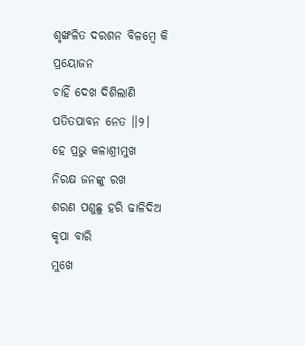ଶୃଙ୍ଖଳିତ ଦରଶନ ବିଳମ୍ବେ କି ପ୍ରୟୋଜନ
ଚାହିଁ ଦେଖ ଦିଶିଲାଣି ପତିତପାବନ ନେତ ।।୨।
ହେ ପ୍ରଭୁ କଳାଶ୍ରୀମୁଖ
ନିରକ୍ଷ ଜନଙ୍କୁ ରଖ
ଶରଣ ପଶୁଛୁ ହରି ଢାଳିଦିଅ କୃପା ବାରି
ମୁଖେ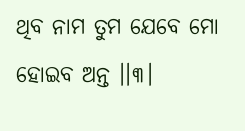ଥିବ ନାମ ତୁମ ଯେବେ ମୋ ହୋଇବ ଅନ୍ତ ।।୩।